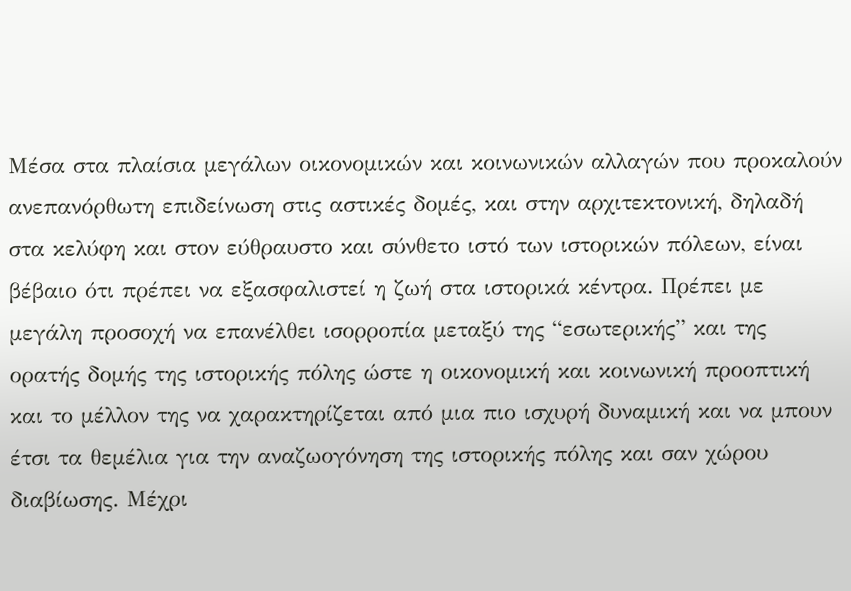Μέσα στα πλαίσια μεγάλων οικονομικών και κοινωνικών αλλαγών που προκαλούν ανεπανόρθωτη επιδείνωση στις αστικές δομές, και στην αρχιτεκτονική, δηλαδή στα κελύφη και στον εύθραυστο και σύνθετο ιστό των ιστορικών πόλεων, είναι βέβαιο ότι πρέπει να εξασφαλιστεί η ζωή στα ιστορικά κέντρα. Πρέπει με μεγάλη προσοχή να επανέλθει ισορροπία μεταξύ της “εσωτερικής” και της ορατής δομής της ιστορικής πόλης ώστε η οικονομική και κοινωνική προοπτική και το μέλλον της να χαρακτηρίζεται από μια πιο ισχυρή δυναμική και να μπουν έτσι τα θεμέλια για την αναζωογόνηση της ιστορικής πόλης και σαν χώρου διαβίωσης. Μέχρι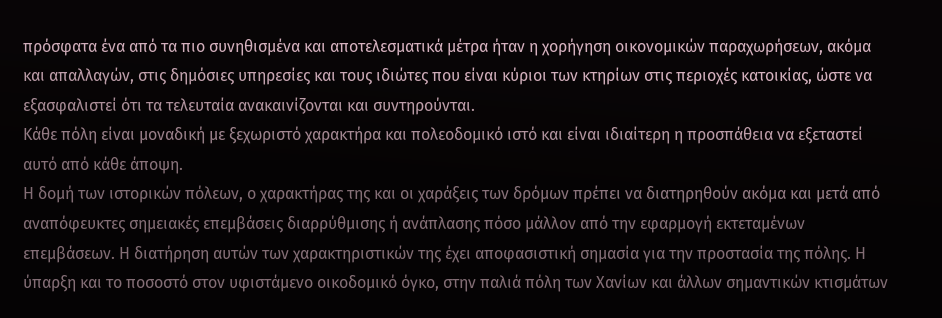πρόσφατα ένα από τα πιο συνηθισμένα και αποτελεσματικά μέτρα ήταν η χορήγηση οικονομικών παραχωρήσεων, ακόμα και απαλλαγών, στις δημόσιες υπηρεσίες και τους ιδιώτες που είναι κύριοι των κτηρίων στις περιοχές κατοικίας, ώστε να εξασφαλιστεί ότι τα τελευταία ανακαινίζονται και συντηρούνται.
Κάθε πόλη είναι μοναδική με ξεχωριστό χαρακτήρα και πολεοδομικό ιστό και είναι ιδιαίτερη η προσπάθεια να εξεταστεί αυτό από κάθε άποψη.
Η δομή των ιστορικών πόλεων, ο χαρακτήρας της και οι χαράξεις των δρόμων πρέπει να διατηρηθούν ακόμα και μετά από αναπόφευκτες σημειακές επεμβάσεις διαρρύθμισης ή ανάπλασης πόσο μάλλον από την εφαρμογή εκτεταμένων επεμβάσεων. Η διατήρηση αυτών των χαρακτηριστικών της έχει αποφασιστική σημασία για την προστασία της πόλης. Η ύπαρξη και το ποσοστό στον υφιστάμενο οικοδομικό όγκο, στην παλιά πόλη των Χανίων και άλλων σημαντικών κτισμάτων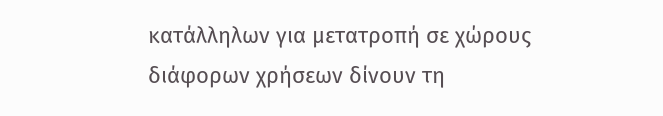κατάλληλων για μετατροπή σε χώρους διάφορων χρήσεων δίνουν τη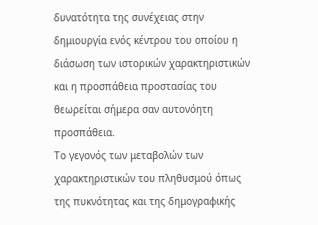δυνατότητα της συνέχειας στην δημιουργία ενός κέντρου του οποίου η διάσωση των ιστορικών χαρακτηριστικών και η προσπάθεια προστασίας του θεωρείται σήμερα σαν αυτονόητη προσπάθεια.
Tο γεγονός των μεταβολών των χαρακτηριστικών του πληθυσμού όπως της πυκνότητας και της δημογραφικής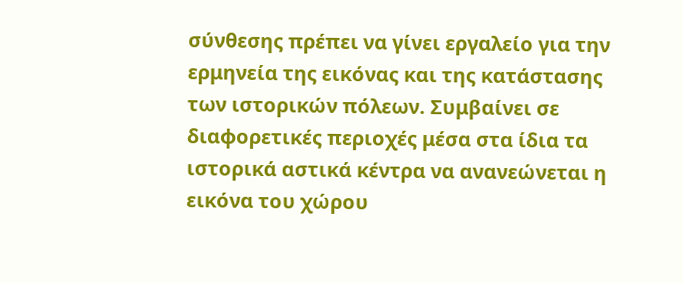σύνθεσης πρέπει να γίνει εργαλείο για την ερμηνεία της εικόνας και της κατάστασης των ιστορικών πόλεων. Συμβαίνει σε διαφορετικές περιοχές μέσα στα ίδια τα ιστορικά αστικά κέντρα να ανανεώνεται η εικόνα του χώρου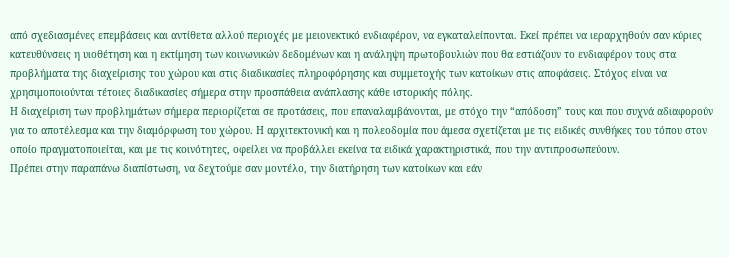από σχεδιασμένες επεμβάσεις και αντίθετα αλλού περιοχές με μειονεκτικό ενδιαφέρον, να εγκαταλείπονται. Εκεί πρέπει να ιεραρχηθούν σαν κύριες κατευθύνσεις η υιοθέτηση και η εκτίμηση των κοινωνικών δεδομένων και η ανάληψη πρωτοβουλιών που θα εστιάζουν το ενδιαφέρον τους στα προβλήματα της διαχείρισης του χώρου και στις διαδικασίες πληροφόρησης και συμμετοχής των κατοίκων στις αποφάσεις. Στόχος είναι να χρησιμοποιούνται τέτοιες διαδικασίες σήμερα στην προσπάθεια ανάπλασης κάθε ιστορικής πόλης.
Η διαχείριση των προβλημάτων σήμερα περιορίζεται σε προτάσεις, που επαναλαμβάνονται, με στόχο την “απόδοση” τους και που συχνά αδιαφορούν για το αποτέλεσμα και την διαμόρφωση του χώρου. Η αρχιτεκτονική και η πολεοδομία που άμεσα σχετίζεται με τις ειδικές συνθήκες του τόπου στον οποίο πραγματοποιείται, και με τις κοινότητες, οφείλει να προβάλλει εκείνα τα ειδικά χαρακτηριστικά, που την αντιπροσωπεύουν.
Πρέπει στην παραπάνω διαπίστωση, να δεχτούμε σαν μοντέλο, την διατήρηση των κατοίκων και εάν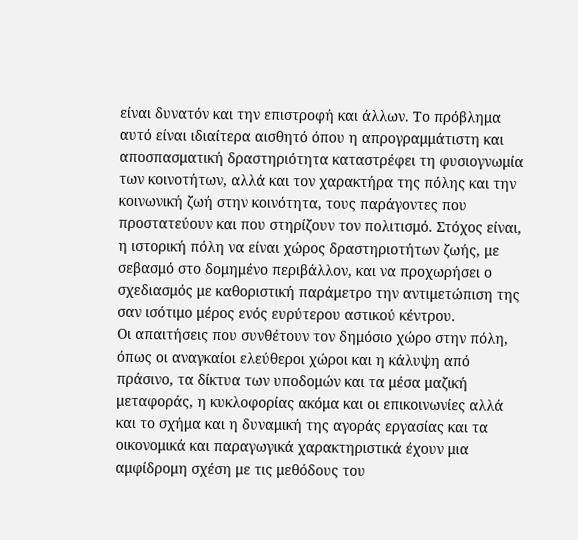είναι δυνατόν και την επιστροφή και άλλων. Το πρόβλημα αυτό είναι ιδιαίτερα αισθητό όπου η απρογραμμάτιστη και αποσπασματική δραστηριότητα καταστρέφει τη φυσιογνωμία των κοινοτήτων, αλλά και τον χαρακτήρα της πόλης και την κοινωνική ζωή στην κοινότητα, τους παράγοντες που προστατεύουν και που στηρίζουν τον πολιτισμό. Στόχος είναι, η ιστορική πόλη να είναι χώρος δραστηριοτήτων ζωής, με σεβασμό στο δομημένο περιβάλλον, και να προχωρήσει ο σχεδιασμός με καθοριστική παράμετρο την αντιμετώπιση της σαν ισότιμο μέρος ενός ευρύτερου αστικού κέντρου.
Οι απαιτήσεις που συνθέτουν τον δημόσιο χώρο στην πόλη, όπως οι αναγκαίοι ελεύθεροι χώροι και η κάλυψη από πράσινο, τα δίκτυα των υποδομών και τα μέσα μαζική μεταφοράς, η κυκλοφορίας ακόμα και οι επικοινωνίες αλλά και το σχήμα και η δυναμική της αγοράς εργασίας και τα οικονομικά και παραγωγικά χαρακτηριστικά έχουν μια αμφίδρομη σχέση με τις μεθόδους του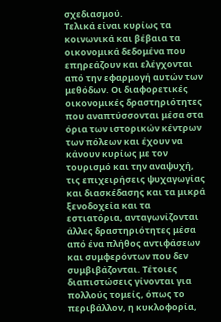σχεδιασμού.
Τελικά είναι κυρίως τα κοινωνικά και βέβαια τα οικονομικά δεδομένα που επηρεάζουν και ελέγχονται από την εφαρμογή αυτών των μεθόδων. Οι διαφορετικές οικονομικές δραστηριότητες που αναπτύσσονται μέσα στα όρια των ιστορικών κέντρων των πόλεων και έχουν να κάνουν κυρίως με τον τουρισμό και την αναψυχή, τις επιχειρήσεις ψυχαγωγίας και διασκέδασης και τα μικρά ξενοδοχεία και τα εστιατόρια, ανταγωνίζονται άλλες δραστηριότητες μέσα από ένα πλήθος αντιφάσεων και συμφερόντων που δεν συμβιβάζονται. Τέτοιες διαπιστώσεις γίνονται για πολλούς τομείς, όπως το περιβάλλον, η κυκλοφορία,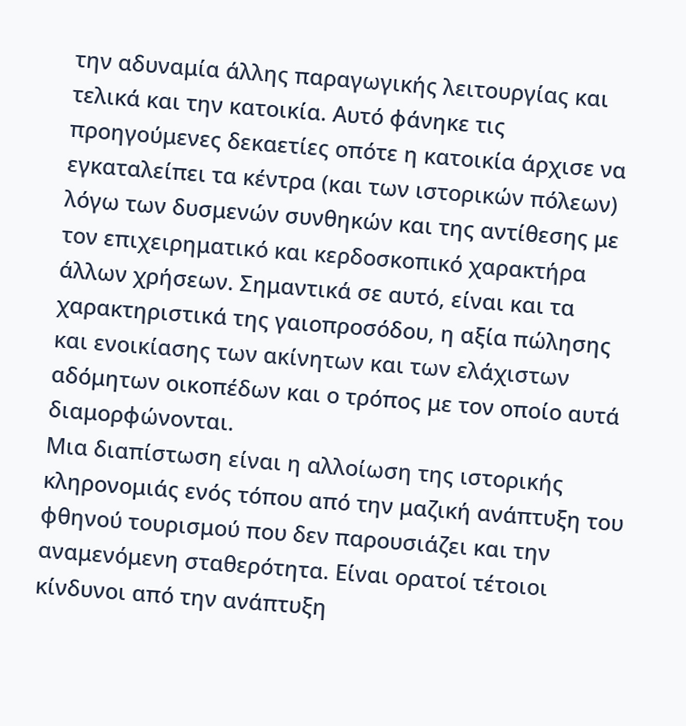την αδυναμία άλλης παραγωγικής λειτουργίας και τελικά και την κατοικία. Αυτό φάνηκε τις προηγούμενες δεκαετίες οπότε η κατοικία άρχισε να εγκαταλείπει τα κέντρα (και των ιστορικών πόλεων) λόγω των δυσμενών συνθηκών και της αντίθεσης με τον επιχειρηματικό και κερδοσκοπικό χαρακτήρα άλλων χρήσεων. Σημαντικά σε αυτό, είναι και τα χαρακτηριστικά της γαιοπροσόδου, η αξία πώλησης και ενοικίασης των ακίνητων και των ελάχιστων αδόμητων οικοπέδων και ο τρόπος με τον οποίο αυτά διαμορφώνονται.
Μια διαπίστωση είναι η αλλοίωση της ιστορικής κληρονομιάς ενός τόπου από την μαζική ανάπτυξη του φθηνού τουρισμού που δεν παρουσιάζει και την αναμενόμενη σταθερότητα. Είναι ορατοί τέτοιοι κίνδυνοι από την ανάπτυξη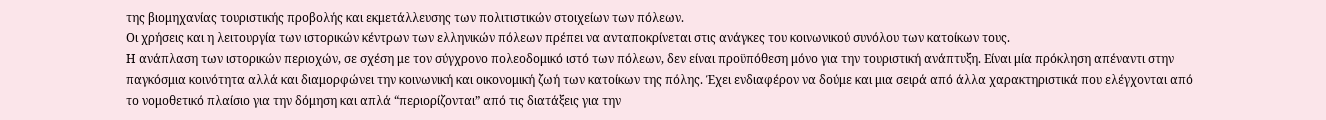της βιομηχανίας τουριστικής προβολής και εκμετάλλευσης των πολιτιστικών στοιχείων των πόλεων.
Οι χρήσεις και η λειτουργία των ιστορικών κέντρων των ελληνικών πόλεων πρέπει να ανταποκρίνεται στις ανάγκες του κοινωνικού συνόλου των κατοίκων τους.
Η ανάπλαση των ιστορικών περιοχών, σε σχέση με τον σύγχρονο πολεοδομικό ιστό των πόλεων, δεν είναι προϋπόθεση μόνο για την τουριστική ανάπτυξη. Είναι μία πρόκληση απέναντι στην παγκόσμια κοινότητα αλλά και διαμορφώνει την κοινωνική και οικονομική ζωή των κατοίκων της πόλης. Έχει ενδιαφέρον να δούμε και μια σειρά από άλλα χαρακτηριστικά που ελέγχονται από το νομοθετικό πλαίσιο για την δόμηση και απλά “περιορίζονται” από τις διατάξεις για την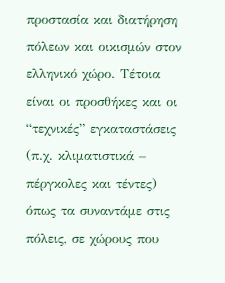προστασία και διατήρηση πόλεων και οικισμών στον ελληνικό χώρο. Τέτοια είναι οι προσθήκες και οι “τεχνικές” εγκαταστάσεις (π.χ. κλιματιστικά – πέργκολες και τέντες) όπως τα συναντάμε στις πόλεις, σε χώρους που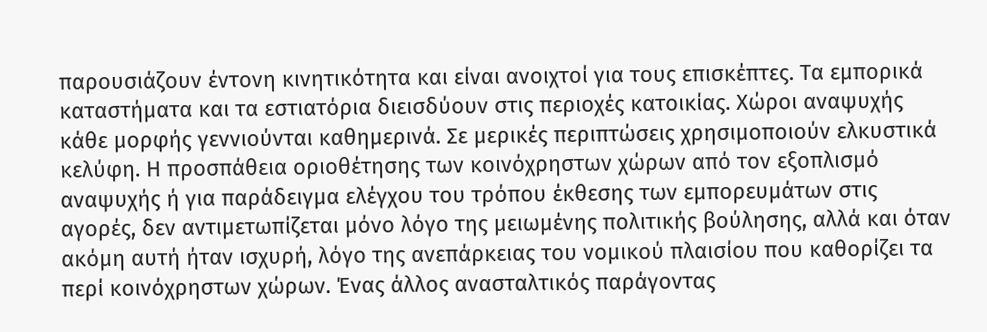παρουσιάζουν έντονη κινητικότητα και είναι ανοιχτοί για τους επισκέπτες. Τα εμπορικά καταστήματα και τα εστιατόρια διεισδύουν στις περιοχές κατοικίας. Χώροι αναψυχής κάθε μορφής γεννιούνται καθημερινά. Σε μερικές περιπτώσεις χρησιμοποιούν ελκυστικά κελύφη. Η προσπάθεια οριοθέτησης των κοινόχρηστων χώρων από τον εξοπλισμό αναψυχής ή για παράδειγμα ελέγχου του τρόπου έκθεσης των εμπορευμάτων στις αγορές, δεν αντιμετωπίζεται μόνο λόγο της μειωμένης πολιτικής βούλησης, αλλά και όταν ακόμη αυτή ήταν ισχυρή, λόγο της ανεπάρκειας του νομικού πλαισίου που καθορίζει τα περί κοινόχρηστων χώρων. Ένας άλλος ανασταλτικός παράγοντας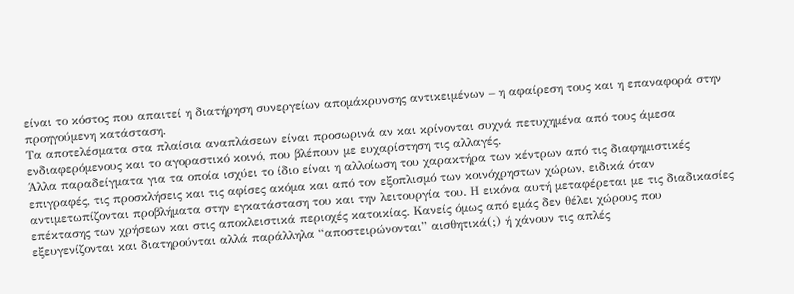είναι το κόστος που απαιτεί η διατήρηση συνεργείων απομάκρυνσης αντικειμένων – η αφαίρεση τους και η επαναφορά στην προηγούμενη κατάσταση.
Τα αποτελέσματα στα πλαίσια αναπλάσεων είναι προσωρινά αν και κρίνονται συχνά πετυχημένα από τους άμεσα ενδιαφερόμενους και το αγοραστικό κοινό, που βλέπουν με ευχαρίστηση τις αλλαγές.
Άλλα παραδείγματα για τα οποία ισχύει το ίδιο είναι η αλλοίωση του χαρακτήρα των κέντρων από τις διαφημιστικές επιγραφές, τις προσκλήσεις και τις αφίσες ακόμα και από τον εξοπλισμό των κοινόχρηστων χώρων, ειδικά όταν αντιμετωπίζονται προβλήματα στην εγκατάσταση του και την λειτουργία του. Η εικόνα αυτή μεταφέρεται με τις διαδικασίες επέκτασης των χρήσεων και στις αποκλειστικά περιοχές κατοικίας. Κανείς όμως από εμάς δεν θέλει χώρους που εξευγενίζονται και διατηρούνται αλλά παράλληλα “αποστειρώνονται” αισθητικά(;) ή χάνουν τις απλές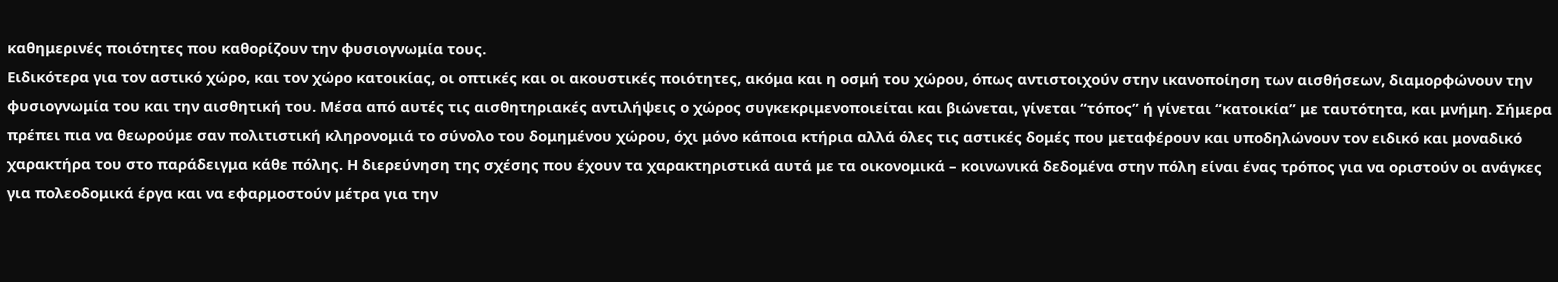καθημερινές ποιότητες που καθορίζουν την φυσιογνωμία τους.
Ειδικότερα για τον αστικό χώρο, και τον χώρο κατοικίας, οι οπτικές και οι ακουστικές ποιότητες, ακόμα και η οσμή του χώρου, όπως αντιστοιχούν στην ικανοποίηση των αισθήσεων, διαμορφώνουν την φυσιογνωμία του και την αισθητική του. Μέσα από αυτές τις αισθητηριακές αντιλήψεις ο χώρος συγκεκριμενοποιείται και βιώνεται, γίνεται “τόπος” ή γίνεται “κατοικία” με ταυτότητα, και μνήμη. Σήμερα πρέπει πια να θεωρούμε σαν πολιτιστική κληρονομιά το σύνολο του δομημένου χώρου, όχι μόνο κάποια κτήρια αλλά όλες τις αστικές δομές που μεταφέρουν και υποδηλώνουν τον ειδικό και μοναδικό χαρακτήρα του στο παράδειγμα κάθε πόλης. Η διερεύνηση της σχέσης που έχουν τα χαρακτηριστικά αυτά με τα οικονομικά – κοινωνικά δεδομένα στην πόλη είναι ένας τρόπος για να οριστούν οι ανάγκες για πολεοδομικά έργα και να εφαρμοστούν μέτρα για την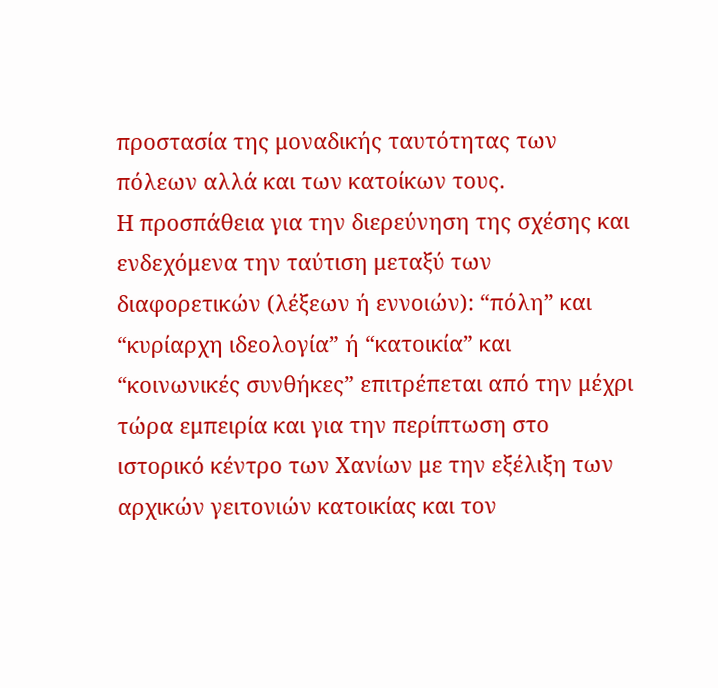προστασία της μοναδικής ταυτότητας των πόλεων αλλά και των κατοίκων τους.
Η προσπάθεια για την διερεύνηση της σχέσης και ενδεχόμενα την ταύτιση μεταξύ των διαφορετικών (λέξεων ή εννοιών): “πόλη” και “κυρίαρχη ιδεολογία” ή “κατοικία” και “κοινωνικές συνθήκες” επιτρέπεται από την μέχρι τώρα εμπειρία και για την περίπτωση στο ιστορικό κέντρο των Χανίων με την εξέλιξη των αρχικών γειτονιών κατοικίας και τον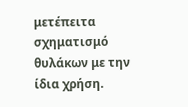μετέπειτα σχηματισμό θυλάκων με την ίδια χρήση.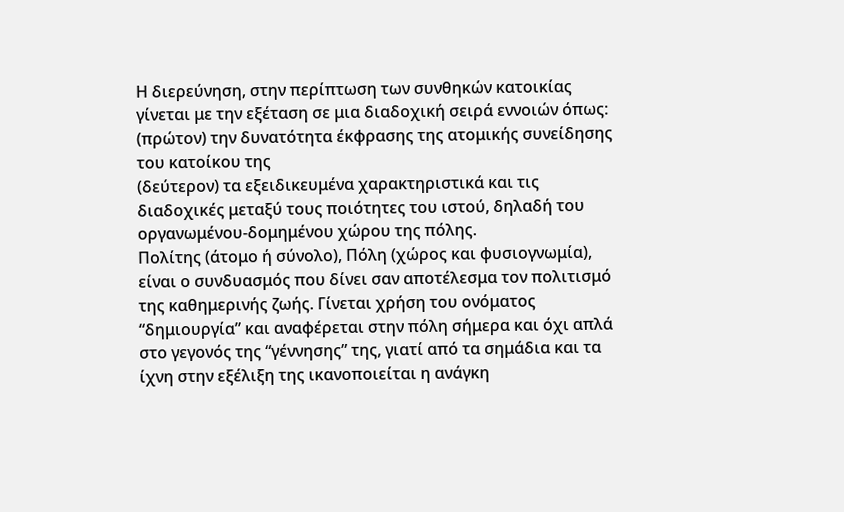Η διερεύνηση, στην περίπτωση των συνθηκών κατοικίας γίνεται με την εξέταση σε μια διαδοχική σειρά εννοιών όπως:
(πρώτον) την δυνατότητα έκφρασης της ατομικής συνείδησης του κατοίκου της
(δεύτερον) τα εξειδικευμένα χαρακτηριστικά και τις διαδοχικές μεταξύ τους ποιότητες του ιστού, δηλαδή του οργανωμένου-δομημένου χώρου της πόλης.
Πολίτης (άτομο ή σύνολο), Πόλη (χώρος και φυσιογνωμία), είναι ο συνδυασμός που δίνει σαν αποτέλεσμα τον πολιτισμό της καθημερινής ζωής. Γίνεται χρήση του ονόματος “δημιουργία” και αναφέρεται στην πόλη σήμερα και όχι απλά στο γεγονός της “γέννησης” της, γιατί από τα σημάδια και τα ίχνη στην εξέλιξη της ικανοποιείται η ανάγκη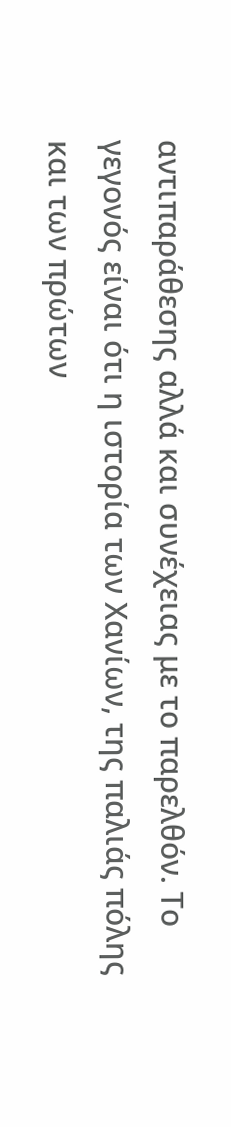αντιπαράθεσης αλλά και συνέχειας με το παρελθόν. Το γεγονός είναι ότι η ιστορία των Χανίων, της παλιάς πόλης και των πρώτων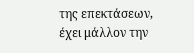της επεκτάσεων, έχει μάλλον την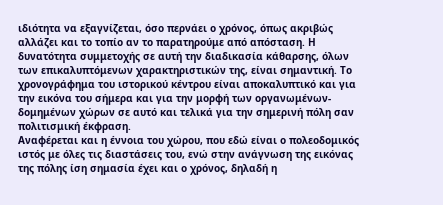ιδιότητα να εξαγνίζεται, όσο περνάει ο χρόνος, όπως ακριβώς αλλάζει και το τοπίο αν το παρατηρούμε από απόσταση. Η δυνατότητα συμμετοχής σε αυτή την διαδικασία κάθαρσης, όλων των επικαλυπτόμενων χαρακτηριστικών της, είναι σημαντική. Το χρονογράφημα του ιστορικού κέντρου είναι αποκαλυπτικό και για την εικόνα του σήμερα και για την μορφή των οργανωμένων-δομημένων χώρων σε αυτό και τελικά για την σημερινή πόλη σαν πολιτισμική έκφραση.
Αναφέρεται και η έννοια του χώρου, που εδώ είναι ο πολεοδομικός ιστός με όλες τις διαστάσεις του, ενώ στην ανάγνωση της εικόνας της πόλης ίση σημασία έχει και ο χρόνος, δηλαδή η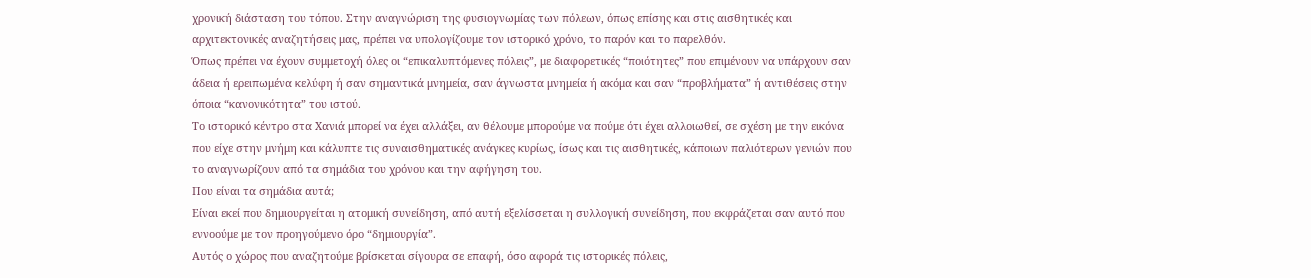χρονική διάσταση του τόπου. Στην αναγνώριση της φυσιογνωμίας των πόλεων, όπως επίσης και στις αισθητικές και αρχιτεκτονικές αναζητήσεις μας, πρέπει να υπολογίζουμε τον ιστορικό χρόνο, το παρόν και το παρελθόν.
Όπως πρέπει να έχουν συμμετοχή όλες οι “επικαλυπτόμενες πόλεις”, με διαφορετικές “ποιότητες” που επιμένουν να υπάρχουν σαν άδεια ή ερειπωμένα κελύφη ή σαν σημαντικά μνημεία, σαν άγνωστα μνημεία ή ακόμα και σαν “προβλήματα” ή αντιθέσεις στην όποια “κανονικότητα” του ιστού.
Το ιστορικό κέντρο στα Χανιά μπορεί να έχει αλλάξει, αν θέλουμε μπορούμε να πούμε ότι έχει αλλοιωθεί, σε σχέση με την εικόνα που είχε στην μνήμη και κάλυπτε τις συναισθηματικές ανάγκες κυρίως, ίσως και τις αισθητικές, κάποιων παλιότερων γενιών που το αναγνωρίζουν από τα σημάδια του χρόνου και την αφήγηση του.
Που είναι τα σημάδια αυτά;
Είναι εκεί που δημιουργείται η ατομική συνείδηση, από αυτή εξελίσσεται η συλλογική συνείδηση, που εκφράζεται σαν αυτό που εννοούμε με τον προηγούμενο όρο “δημιουργία”.
Αυτός ο χώρος που αναζητούμε βρίσκεται σίγουρα σε επαφή, όσο αφορά τις ιστορικές πόλεις,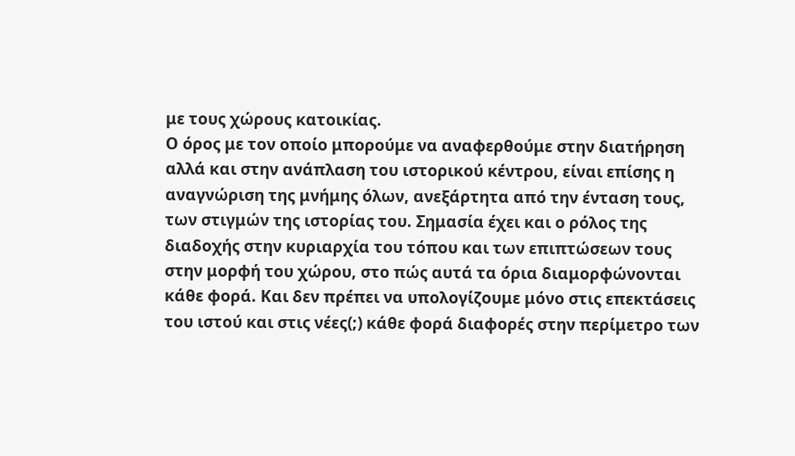με τους χώρους κατοικίας.
Ο όρος με τον οποίο μπορούμε να αναφερθούμε στην διατήρηση αλλά και στην ανάπλαση του ιστορικού κέντρου, είναι επίσης η αναγνώριση της μνήμης όλων, ανεξάρτητα από την ένταση τους, των στιγμών της ιστορίας του. Σημασία έχει και ο ρόλος της διαδοχής στην κυριαρχία του τόπου και των επιπτώσεων τους στην μορφή του χώρου, στο πώς αυτά τα όρια διαμορφώνονται κάθε φορά. Και δεν πρέπει να υπολογίζουμε μόνο στις επεκτάσεις του ιστού και στις νέες(;) κάθε φορά διαφορές στην περίμετρο των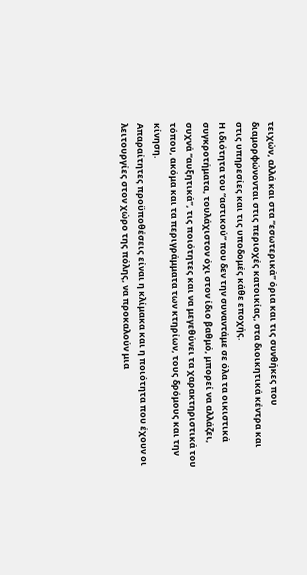τειχών, αλλά και στα “εσωτερικά” όρια και τις συνθήκες που διαμορφώνονται στις περιοχές κατοικίας, στα διοικητικά κέντρα και στις υπηρεσίες και τις υποδομές κάθε εποχής.
Η ιδιότητα του “αστικού” που δεν την συναντάμε σε όλα τα οικιστικά συγκροτήματα, τουλάχιστον όχι στον ίδιο βαθμό, μπορεί να αλλάζει, συχνά “αυξητικά”, τις ποιότητες και να μεγεθύνει τα χαρακτηριστικά του τόπου, ακόμα και τα περιγράμματα των κτηρίων, τους δρόμους και την κίνηση.
Απαραίτητες προϋποθέσεις είναι η κλίμακα και η ποιότητα που έχουν οι λειτουργίες στον χώρο της πόλης, να προκαλούν μια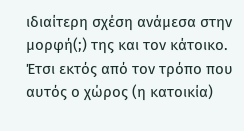ιδιαίτερη σχέση ανάμεσα στην μορφή(;) της και τον κάτοικο. Έτσι εκτός από τον τρόπο που αυτός ο χώρος (η κατοικία)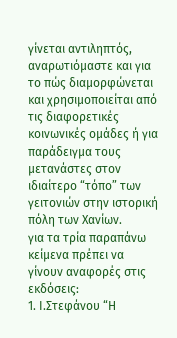γίνεται αντιληπτός, αναρωτιόμαστε και για το πώς διαμορφώνεται και χρησιμοποιείται από τις διαφορετικές κοινωνικές ομάδες ή για παράδειγμα τους μετανάστες στον ιδιαίτερο “τόπο” των γειτονιών στην ιστορική πόλη των Χανίων.
για τα τρία παραπάνω κείμενα πρέπει να γίνουν αναφορές στις εκδόσεις:
1. Ι.Στεφάνου “Η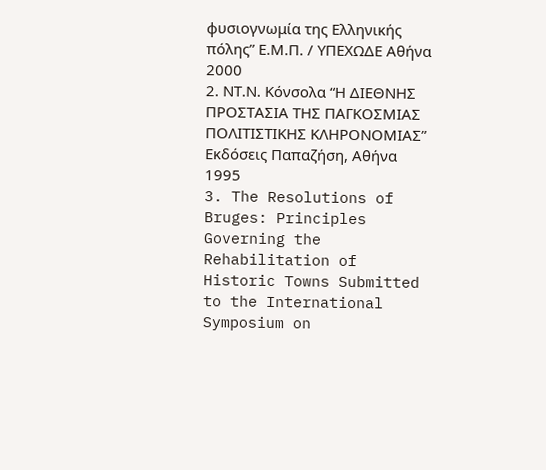φυσιογνωμία της Ελληνικής πόλης” Ε.Μ.Π. / ΥΠΕΧΩΔΕ Αθήνα 2000
2. ΝΤ.Ν. Κόνσολα “Η ΔΙΕΘΝΗΣ ΠΡΟΣΤΑΣΙΑ ΤΗΣ ΠΑΓΚΟΣΜΙΑΣ ΠΟΛΙΤΙΣΤΙΚΗΣ ΚΛΗΡΟΝΟΜΙΑΣ” Εκδόσεις Παπαζήση, Αθήνα 1995
3. The Resolutions of Bruges: Principles Governing the Rehabilitation of Historic Towns Submitted to the International Symposium on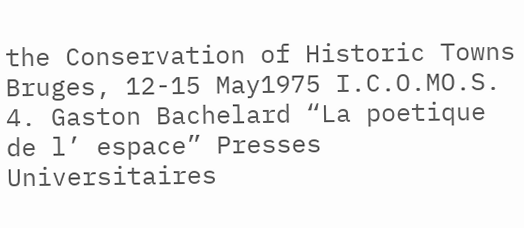the Conservation of Historic Towns Bruges, 12-15 May1975 I.C.O.MO.S.
4. Gaston Bachelard “La poetique de l’ espace” Presses Universitaires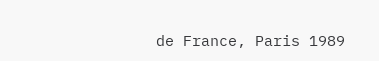de France, Paris 1989